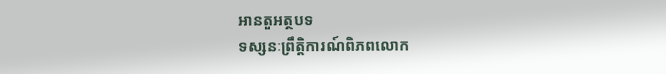អានតួអត្ថបទ
ទស្សនៈព្រឹត្តិការណ៍ពិភពលោក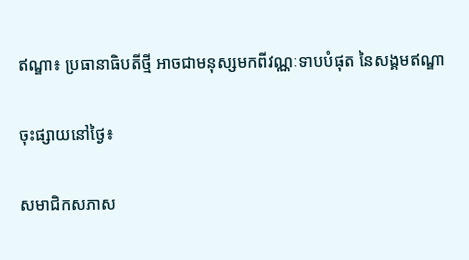ឥណ្ឌា៖ ប្រធានាធិបតីថ្មី អាចជាមនុស្សមកពីវណ្ណៈទាបបំផុត នៃសង្គមឥណ្ឌា

ចុះផ្សាយនៅថ្ងៃ៖

សមាជិកសភាស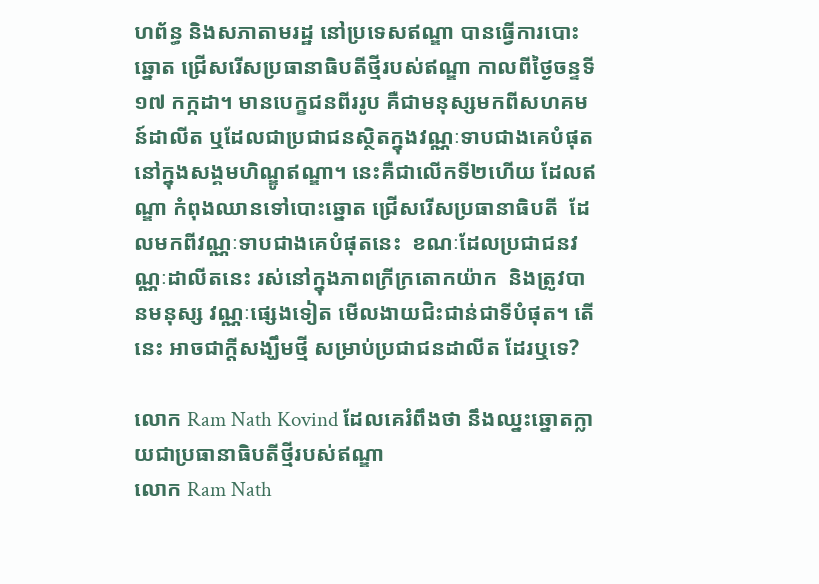ហព័ន្ធ និងសភាតាមរដ្ឋ នៅប្រទេសឥណ្ឌា បានធ្វើការបោះឆ្នោត ជ្រើសរើសប្រធានាធិបតីថ្មីរបស់ឥណ្ឌា កាលពីថ្ងៃចន្ទទី១៧ កក្កដា។ មានបេក្ខជនពីររូប គឺជាមនុស្សមកពីសហគមន៍ដាលីត ឬដែលជាប្រជាជនស្ថិតក្នុងវណ្ណៈទាបជាងគេបំផុត នៅក្នុងសង្គមហិណ្ឌូឥណ្ឌា។ នេះគឺជាលើកទី២ហើយ ដែលឥណ្ឌា កំពុងឈានទៅបោះឆ្នោត ជ្រើសរើសប្រធានាធិបតី  ដែលមកពីវណ្ណៈទាបជាងគេបំផុតនេះ  ខណៈដែលប្រជាជនវណ្ណៈដាលីតនេះ រស់នៅក្នុងភាពក្រីក្រតោកយ៉ាក  និងត្រូវបានមនុស្ស វណ្ណៈផ្សេងទៀត មើលងាយជិះជាន់ជាទីបំផុត។ តើនេះ អាចជាក្តីសង្ឃឹមថ្មី សម្រាប់ប្រជាជនដាលីត ដែរឬទេ?

លោក Ram Nath Kovind ដែលគេរំពឹងថា នឹងឈ្នះឆ្នោតក្លាយជាប្រធានាធិបតីថ្មីរបស់ឥណ្ឌា
លោក Ram Nath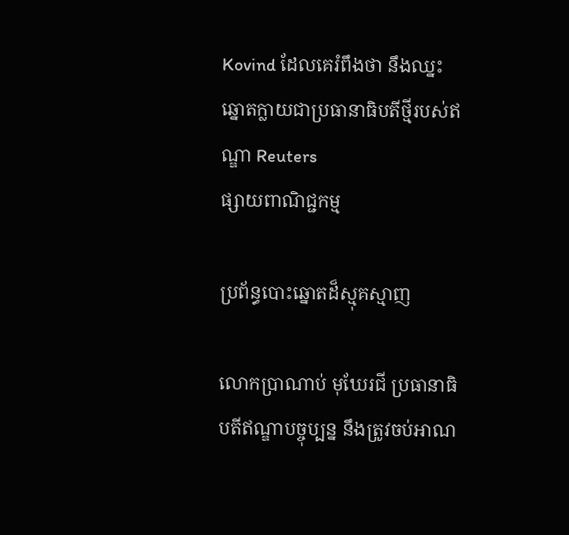Kovind ដែលគេរំពឹងថា នឹងឈ្នះឆ្នោតក្លាយជាប្រធានាធិបតីថ្មីរបស់ឥណ្ឌា Reuters
ផ្សាយពាណិជ្ជកម្ម

ប្រព័ន្ធបោះឆ្នោតដ៏ស្មុគស្មាញ

លោកប្រាណាប់ មុឃែរជី ប្រធានាធិបតីឥណ្ឌាបច្ចុប្បន្ន នឹងត្រូវចប់អាណ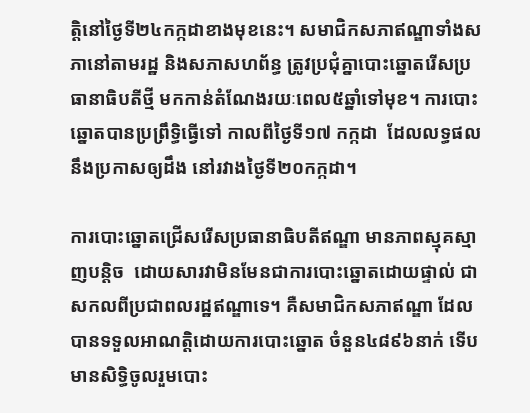ត្តិនៅថ្ងៃទី២៤កក្កដាខាងមុខនេះ។ សមាជិកសភាឥណ្ឌាទាំងសភានៅតាមរដ្ឋ និងសភាសហព័ន្ធ ត្រូវប្រជុំគ្នាបោះឆ្នោតរើសប្រធានាធិបតីថ្មី មកកាន់តំណែងរយៈពេល៥ឆ្នាំទៅមុខ។ ការបោះឆ្នោតបានប្រព្រឹទ្ធិធ្វើទៅ កាលពីថ្ងៃទី១៧ កក្កដា  ដែលលទ្ធផល  នឹងប្រកាសឲ្យដឹង នៅរវាងថ្ងៃទី២០កក្កដា។

ការបោះឆ្នោតជ្រើសរើសប្រធានាធិបតីឥណ្ឌា មានភាពស្មុគស្មាញបន្តិច  ដោយសារវាមិនមែនជាការបោះឆ្នោតដោយផ្ទាល់ ជាសកលពីប្រជាពលរដ្ឋឥណ្ឌាទេ។ គឺសមាជិកសភាឥណ្ឌា ដែលបានទទួលអាណត្តិដោយការបោះឆ្នោត ចំនួន៤៨៩៦នាក់ ទើបមានសិទ្ធិចូលរួមបោះ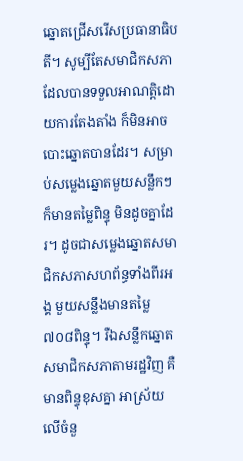ឆ្នោតជ្រើសរើសប្រធានាធិបតី។ សូម្បីតែសមាជិកសភា ដែលបានទទួលអាណត្តិដោយការតែងតាំង ក៏មិនអាចបោះឆ្នោតបានដែរ។ សម្រាប់សម្លេងឆ្នោតមួយសន្លឹកៗ ក៏មានតម្លៃពិន្ទុ មិនដូចគ្នាដែរ។ ដូចជាសម្លេងឆ្នោតសមាជិកសភាសហព័ន្ធទាំងពីរអង្គ មួយសន្លឹងមានតម្លៃ៧០៨ពិន្ទុ។ រឺឯសន្លឹកឆ្នោតសមាជិកសភាតាមរដ្ឋវិញ គឺមានពិន្ទុខុសគ្នា អាស្រ័យលើចំនួ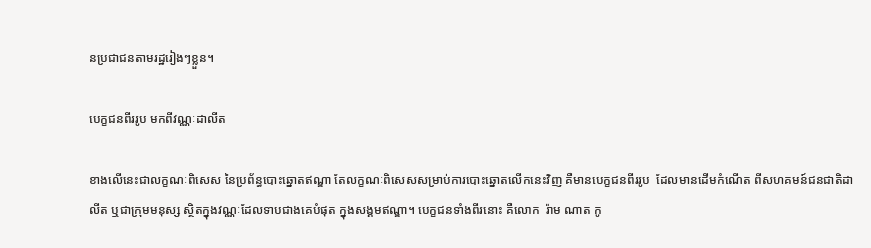នប្រជាជនតាមរដ្ឋរៀងៗខ្លួន។

បេក្ខជនពីររូប មកពីវណ្ណៈដាលីត

ខាងលើនេះជាលក្ខណៈពិសេស នៃប្រព័ន្ធបោះឆ្នោតឥណ្ឌា តែលក្ខណៈពិសេសសម្រាប់ការបោះឆ្នោតលើកនេះវិញ គឺមានបេក្ខជនពីររូប  ដែលមានដើមកំណើត ពីសហគមន៍ជនជាតិដាលីត ឬជាក្រុមមនុស្ស ស្ថិតក្នុងវណ្ណៈដែលទាបជាងគេបំផុត ក្នុងសង្គមឥណ្ឌា។ បេក្ខជនទាំងពីរនោះ គឺលោក  រ៉ាម ណាត កូ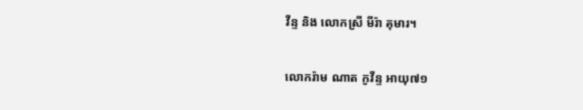វីន្ទ និង លោកស្រី មីរ៉ា គុមារ។

លោករ៉ាម ណាត កូវីន្ទ អាយុ៧១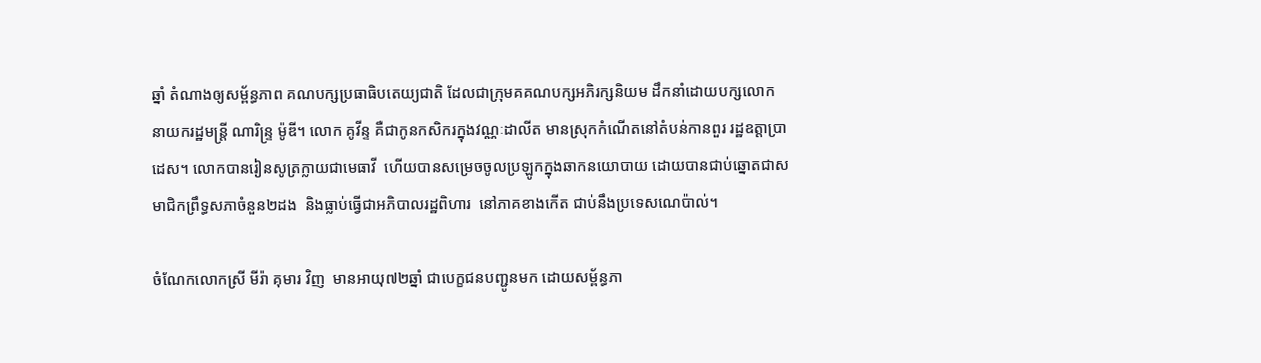ឆ្នាំ តំណាងឲ្យសម្ព័ន្ធភាព គណបក្សប្រធាធិបតេយ្យជាតិ ដែលជាក្រុមគគណបក្សអភិរក្សនិយម ដឹកនាំដោយបក្សលោក នាយករដ្ឋមន្ត្រី ណារិន្ទ្រ ម៉ូឌី។ លោក គូវីន្ទ គឺជាកូនកសិករក្នុងវណ្ណៈដាលីត មានស្រុកកំណើតនៅតំបន់កានពួរ រដ្ឋឧត្តាប្រាដេស។ លោកបានរៀនសូត្រក្លាយជាមេធាវី  ហើយបានសម្រេចចូលប្រឡូកក្នុងឆាកនយោបាយ ដោយបានជាប់ឆ្នោតជាសមាជិកព្រឹទ្ធសភាចំនួន២ដង  និងធ្លាប់ធ្វើជាអភិបាលរដ្ឋពិហារ  នៅភាគខាងកើត ជាប់នឹងប្រទេសណេប៉ាល់។

ចំណែកលោកស្រី មីរ៉ា គុមារ វិញ  មានអាយុ៧២ឆ្នាំ ជាបេក្ខជនបញ្ជូនមក ដោយសម្ព័ន្ធភា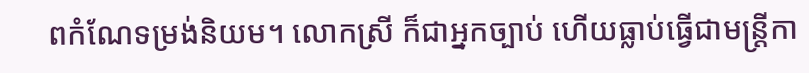ពកំណែទម្រង់និយម។ លោកស្រី ក៏ជាអ្នកច្បាប់ ហើយធ្លាប់ធ្វើជាមន្ត្រីកា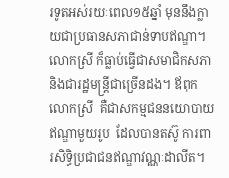រទូតអស់រយៈពេល១៥ឆ្នាំ មុននឹងក្លាយជាប្រធានសភាជាន់ទាបឥណ្ឌា។ លោកស្រី ក៏ធ្លាប់ធ្វើជាសមាជិកសភា និងជារដ្ឋមន្ត្រីជាច្រើនដង។ ឪពុកលោកស្រី  គឺជាសកម្មជននយោបាយឥណ្ឌាមួយរូប  ដែលបានតស៊ូ ការពារសិទ្ធិប្រជាជនឥណ្ឌាវណ្ណៈដាលីត។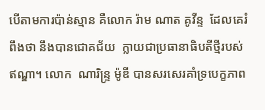បើតាមការប៉ាន់ស្មាន គឺលោក រ៉ាម ណាត គូវីន្ទ  ដែលគេរំពឹងថា នឹងបានជោគជ័យ  ក្លាយជាប្រធានាធិបតីថ្មីរបស់ឥណ្ឌា។ លោក  ណារិន្ទ្រ ម៉ូឌី បានសរសេរគាំទ្របេក្ខភាព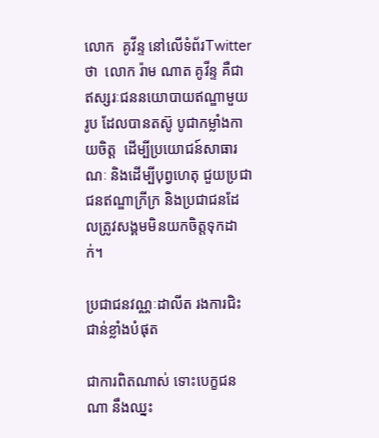លោក  គូវីន្ទ នៅលើទំព័រTwitter ថា  លោក រ៉ាម ណាត គូវីន្ទ គឺជាឥស្សរៈជននយោបាយឥណ្ឌាមួយរូប ដែលបានតស៊ូ បូជាកម្លាំងកាយចិត្ត  ដើម្បីប្រយោជន៍សាធារណៈ និងដើម្បីបុព្វហេតុ ជួយប្រជាជនឥណ្ឌាក្រីក្រ និងប្រជាជនដែលត្រូវសង្គមមិនយកចិត្តទុកដាក់។

ប្រជាជនវណ្ណៈដាលីត រងការជិះជាន់ខ្លាំងបំផុត

ជាការពិតណាស់ ទោះបេក្ខជនណា នឹងឈ្នះ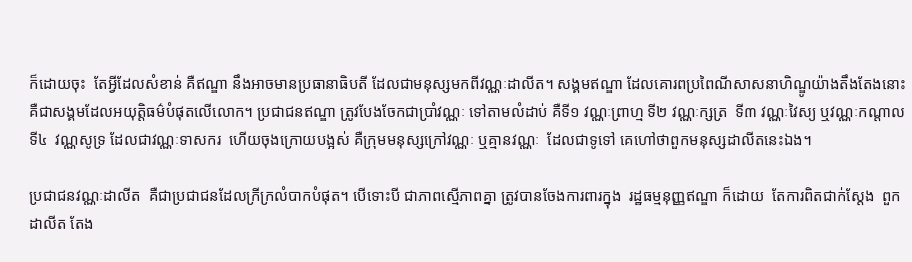ក៏ដោយចុះ  តែអ្វីដែលសំខាន់ គឺឥណ្ឌា នឹងអាចមានប្រធានាធិបតី ដែលជាមនុស្សមកពីវណ្ណៈដាលីត។ សង្គមឥណ្ឌា ដែលគោរពប្រពៃណីសាសនាហិណ្ឌូយ៉ាងតឹងតែងនោះ  គឺជាសង្គមដែលអយុត្តិធម៌បំផុតលើលោក។ ប្រជាជនឥណ្ឌា ត្រូវបែងចែកជាប្រាំវណ្ណៈ ទៅតាមលំដាប់ គឺទី១ វណ្ណៈព្រាហ្ម ទី២ វណ្ណៈក្សត្រ  ទី៣ វណ្ណៈវៃស្យ ឬវណ្ណៈកណ្តាល ទី៤  វណ្ណសូទ្រ ដែលជាវណ្ណៈទាសករ  ហើយចុងក្រោយបង្អស់ គឺក្រុមមនុស្សក្រៅវណ្ណៈ ឬគ្មានវណ្ណៈ  ដែលជាទូទៅ គេហៅថាពួកមនុស្សដាលីតនេះឯង។

ប្រជាជនវណ្ណៈដាលីត  គឺជាប្រជាជនដែលក្រីក្រលំបាកបំផុត។ បើទោះបី ជាភាពស្មើភាពគ្នា ត្រូវបានចែងការពារក្នុង  រដ្ឋធម្មនុញ្ញឥណ្ឌា ក៏ដោយ  តែការពិតជាក់ស្តែង  ពួកដាលីត តែង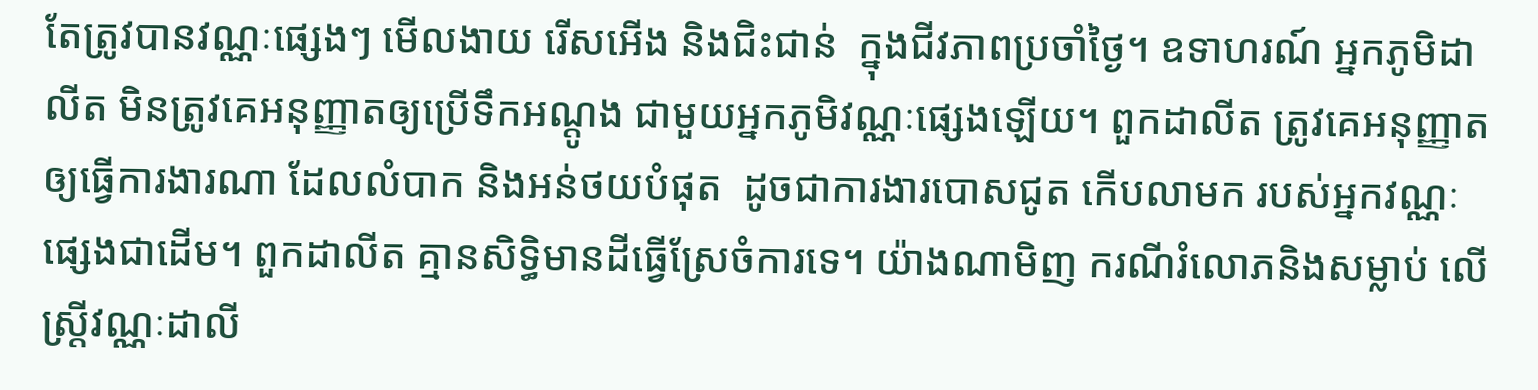តែត្រូវបានវណ្ណៈផ្សេងៗ មើលងាយ រើសអើង និងជិះជាន់  ក្នុងជីវភាពប្រចាំថ្ងៃ។ ឧទាហរណ៍ អ្នកភូមិដាលីត មិនត្រូវគេអនុញ្ញាតឲ្យប្រើទឹកអណ្តូង ជាមួយអ្នកភូមិវណ្ណៈផ្សេងឡើយ។ ពួកដាលីត ត្រូវគេអនុញ្ញាតឲ្យធ្វើការងារណា ដែលលំបាក និងអន់ថយបំផុត  ដូចជាការងារបោសជូត កើបលាមក របស់អ្នកវណ្ណៈផ្សេងជាដើម។ ពួកដាលីត គ្មានសិទ្ធិមានដីធ្វើស្រែចំការទេ។ យ៉ាងណាមិញ ករណីរំលោភនិងសម្លាប់ លើស្ត្រីវណ្ណៈដាលី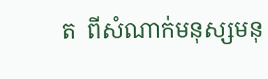ត  ពីសំណាក់មនុស្សមនុ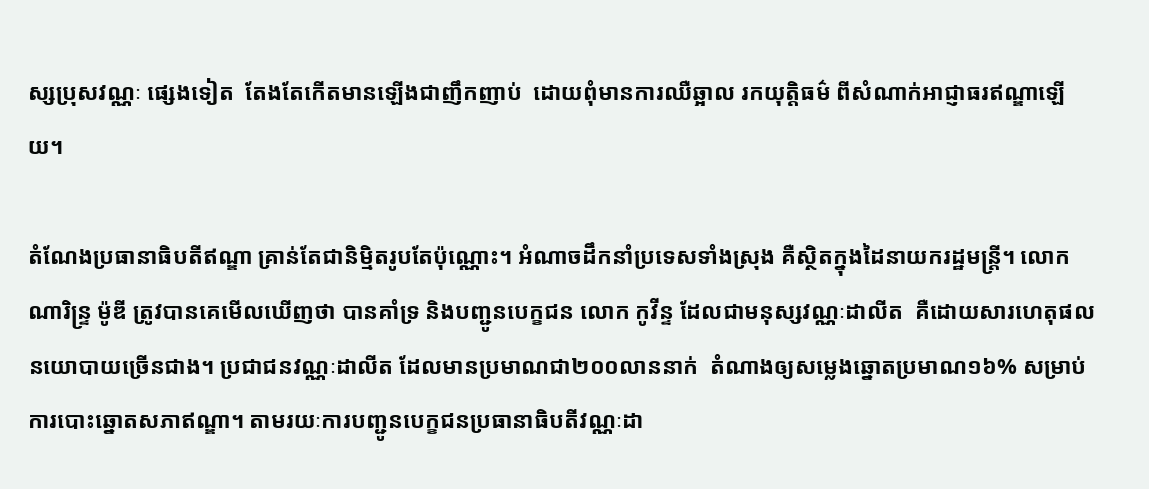ស្សប្រុសវណ្ណៈ ផ្សេងទៀត  តែងតែកើតមានឡើងជាញឹកញាប់  ដោយពុំមានការឈឺឆ្អាល រកយុត្តិធម៌ ពីសំណាក់អាជ្ញាធរឥណ្ឌាឡើយ។

តំណែងប្រធានាធិបតីឥណ្ឌា គ្រាន់តែជានិម្មិតរូបតែប៉ុណ្ណោះ។ អំណាចដឹកនាំប្រទេសទាំងស្រុង គឺស្ថិតក្នុងដៃនាយករដ្ឋមន្ត្រី។ លោក ណារិន្ទ្រ ម៉ូឌី ត្រូវបានគេមើលឃើញថា បានគាំទ្រ និងបញ្ជូនបេក្ខជន លោក កូវីន្ទ ដែលជាមនុស្សវណ្ណៈដាលីត  គឺដោយសារហេតុផលនយោបាយច្រើនជាង។ ប្រជាជនវណ្ណៈដាលីត ដែលមានប្រមាណជា២០០លាននាក់  តំណាងឲ្យសម្លេងឆ្នោតប្រមាណ១៦% សម្រាប់ការបោះឆ្នោតសភាឥណ្ឌា។ តាមរយៈការបញ្ជូនបេក្ខជនប្រធានាធិបតីវណ្ណៈដា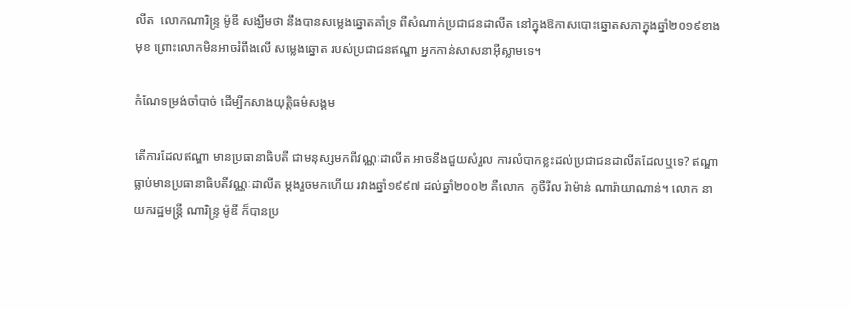លីត  លោកណារិន្ទ្រ ម៉ូឌី សង្ឃឹមថា នឹងបានសម្លេងឆ្នោតគាំទ្រ ពីសំណាក់ប្រជាជនដាលីត នៅក្នុងឱកាសបោះឆ្នោតសភាក្នុងឆ្នាំ២០១៩ខាងមុខ ព្រោះលោកមិនអាចរំពឹងលើ សម្លេងឆ្នោត របស់ប្រជាជនឥណ្ឌា អ្នកកាន់សាសនាអ៊ីស្លាមទេ។

កំណែទម្រង់ចាំបាច់ ដើម្បីកសាងយុត្តិធម៌សង្គម

តើការដែលឥណ្ឌា មានប្រធានាធិបតី ជាមនុស្សមកពីវណ្ណៈដាលីត អាចនឹងជួយសំរួល ការលំបាកខ្លះដល់ប្រជាជនដាលីតដែលឬទេ? ឥណ្ឌា ធ្លាប់មានប្រធានាធិបតីវណ្ណៈដាលីត ម្តងរួចមកហើយ រវាងឆ្នាំ១៩៩៧ ដល់ឆ្នាំ២០០២ គឺលោក  កូចឺរីល រ៉ាម៉ាន់ ណារ៉ាយាណាន់។ លោក នាយករដ្ឋមន្ត្រី ណារិន្ទ្រ ម៉ូឌី ក៏បានប្រ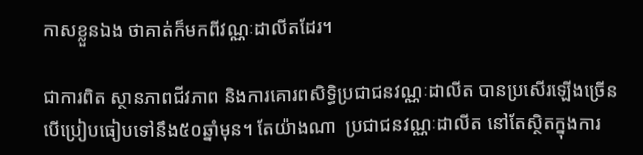កាសខ្លួនឯង ថាគាត់ក៏មកពីវណ្ណៈដាលីតដែរ។

ជាការពិត ស្ថានភាពជីវភាព និងការគោរពសិទ្ធិប្រជាជនវណ្ណៈដាលីត បានប្រសើរឡើងច្រើន បើប្រៀបធៀបទៅនឹង៥០ឆ្នាំមុន។ តែយ៉ាងណា  ប្រជាជនវណ្ណៈដាលីត នៅតែស្ថិតក្នុងការ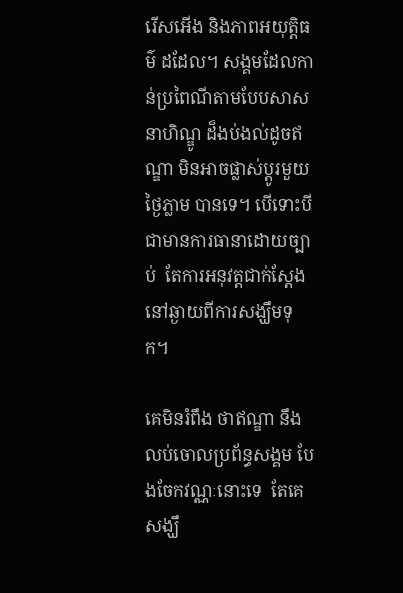រើសអើង និងភាពអយុត្តិធម៌ ដដែល។ សង្គមដែលកាន់ប្រពៃណីតាមបែបសាសនាហិណ្ឌូ ដ៏ងប់ងល់ដូចឥណ្ឌា មិនអាចផ្លាស់ប្តូរមួយថ្ងៃភ្លាម បានទេ។ បើទោះបីជាមានការធានាដោយច្បាប់  តែការអនុវត្តជាក់ស្តែង នៅឆ្ងាយពីការសង្ឃឹមទុក។

គេមិនរំពឹង ថាឥណ្ឌា នឹងលប់ចោលប្រព័ន្ធសង្គម បែងចែកវណ្ណៈនោះទេ  តែគេសង្ឃឹ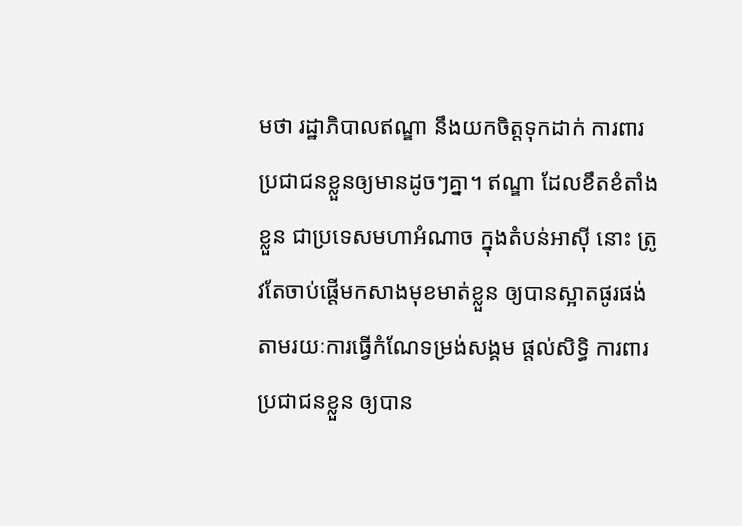មថា រដ្ឋាភិបាលឥណ្ឌា នឹងយកចិត្តទុកដាក់ ការពារប្រជាជនខ្លួនឲ្យមានដូចៗគ្នា។ ឥណ្ឌា ដែលខឹតខំតាំងខ្លួន ជាប្រទេសមហាអំណាច ក្នុងតំបន់អាស៊ី នោះ ត្រូវតែចាប់ផ្តើមកសាងមុខមាត់ខ្លួន ឲ្យបានស្អាតផូរផង់ តាមរយៈការធ្វើកំណែទម្រង់សង្គម ផ្តល់សិទ្ធិ ការពារប្រជាជនខ្លួន ឲ្យបាន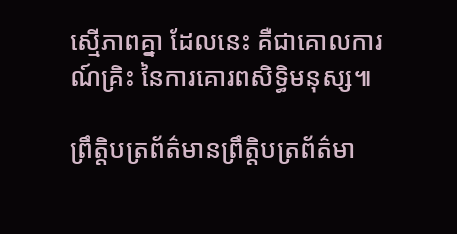ស្មើភាពគ្នា ដែលនេះ គឺជាគោលការណ៍គ្រិះ នៃការគោរពសិទ្ធិមនុស្ស៕

ព្រឹត្តិបត្រព័ត៌មានព្រឹត្តិបត្រព័ត៌មា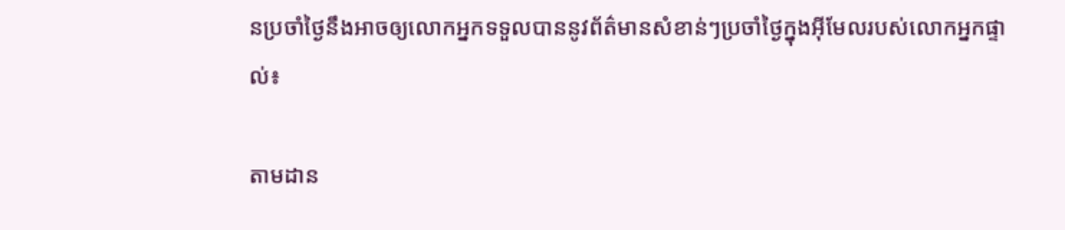នប្រចាំថ្ងៃនឹងអាចឲ្យលោកអ្នកទទួលបាននូវព័ត៌មានសំខាន់ៗប្រចាំថ្ងៃក្នុងអ៊ីមែលរបស់លោកអ្នកផ្ទាល់៖

តាមដាន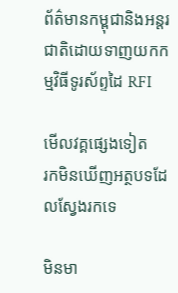ព័ត៌មានកម្ពុជានិងអន្តរជាតិដោយទាញយកកម្មវិធីទូរស័ព្ទដៃ RFI

មើលវគ្គផ្សេងទៀត
រកមិនឃើញអត្ថបទដែលស្វែងរកទេ

មិនមា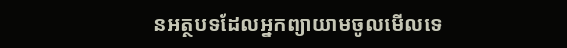នអត្ថបទដែលអ្នកព្យាយាមចូលមើលទេ